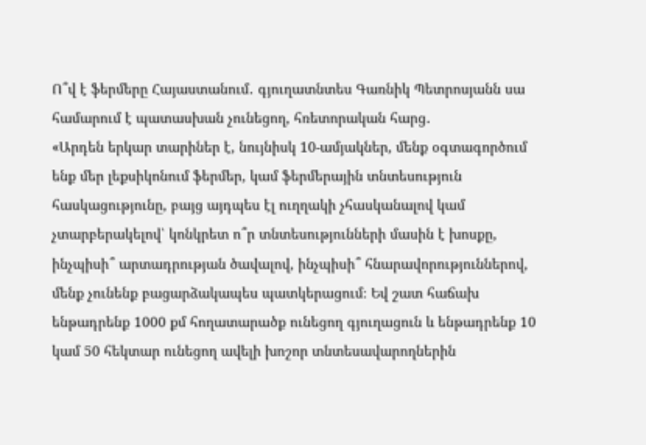Ո՞վ է ֆերմերը Հայաստանում․ գյուղատնտես Գառնիկ Պետրոսյանն սա համարում է պատասխան չունեցող, հռետորական հարց․
«Արդեն երկար տարիներ է, նույնիսկ 10-ամյակներ, մենք օգտագործում ենք մեր լեքսիկոնում ֆերմեր, կամ ֆերմերային տնտեսություն հասկացությունը, բայց այդպես էլ ուղղակի չհասկանալով կամ չտարբերակելով՝ կոնկրետ ո՞ր տնտեսությունների մասին է խոսքը, ինչպիսի՞ արտադրության ծավալով, ինչպիսի՞ հնարավորություններով, մենք չունենք բացարձակապես պատկերացում։ Եվ շատ հաճախ ենթադրենք 1000 քմ հողատարածք ունեցող գյուղացուն և ենթադրենք 10 կամ 50 հեկտար ունեցող ավելի խոշոր տնտեսավարողներին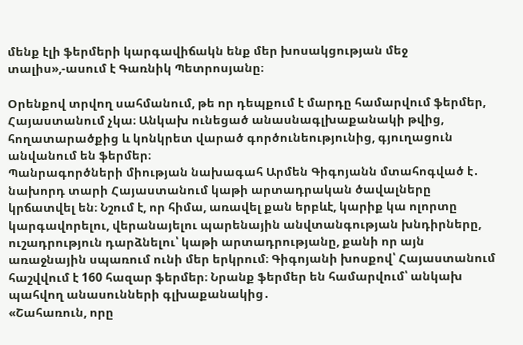մենք էլի ֆերմերի կարգավիճակն ենք մեր խոսակցության մեջ տալիս»,-ասում է Գառնիկ Պետրոսյանը։

Օրենքով տրվող սահմանում, թե որ դեպքում է մարդը համարվում ֆերմեր, Հայաստանում չկա։ Անկախ ունեցած անասնագլխաքանակի թվից, հողատարածքից և կոնկրետ վարած գործունեությունից, գյուղացուն անվանում են ֆերմեր։
Պանրագործների միության նախագահ Արմեն Գիգոյանն մտահոգված է․ նախորդ տարի Հայաստանում կաթի արտադրական ծավալները կրճատվել են։ Նշում է, որ հիմա, առավել քան երբևէ, կարիք կա ոլորտը կարգավորելու, վերանայելու պարենային անվտանգության խնդիրները, ուշադրություն դարձնելու՝ կաթի արտադրությանը, քանի որ այն առաջնային սպառում ունի մեր երկրում։ Գիգոյանի խոսքով՝ Հայաստանում հաշվվում է 160 հազար ֆերմեր։ Նրանք ֆերմեր են համարվում՝ անկախ պահվող անասունների գլխաքանակից․
«Շահառուն, որը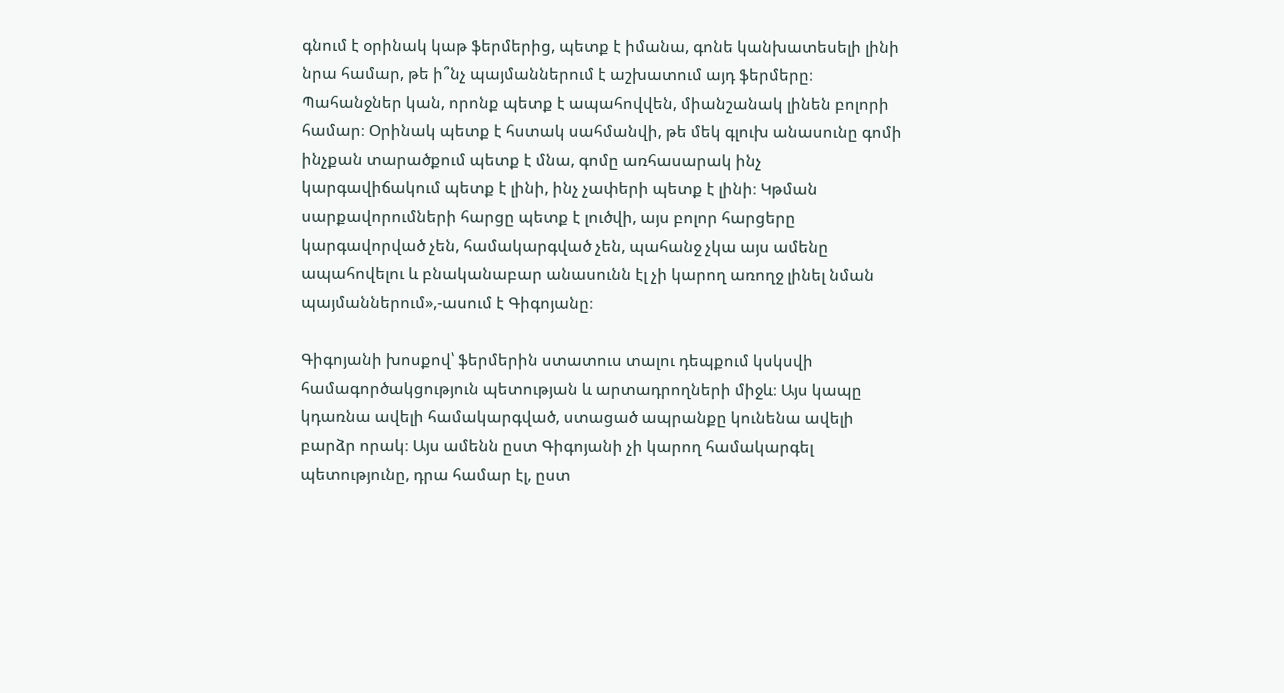գնում է օրինակ կաթ ֆերմերից, պետք է իմանա, գոնե կանխատեսելի լինի նրա համար, թե ի՞նչ պայմաններում է աշխատում այդ ֆերմերը։ Պահանջներ կան, որոնք պետք է ապահովվեն, միանշանակ լինեն բոլորի համար։ Օրինակ պետք է հստակ սահմանվի, թե մեկ գլուխ անասունը գոմի ինչքան տարածքում պետք է մնա, գոմը առհասարակ ինչ կարգավիճակում պետք է լինի, ինչ չափերի պետք է լինի։ Կթման սարքավորումների հարցը պետք է լուծվի, այս բոլոր հարցերը կարգավորված չեն, համակարգված չեն, պահանջ չկա այս ամենը ապահովելու և բնականաբար անասունն էլ չի կարող առողջ լինել նման պայմաններում»,-ասում է Գիգոյանը։

Գիգոյանի խոսքով՝ ֆերմերին ստատուս տալու դեպքում կսկսվի համագործակցություն պետության և արտադրողների միջև։ Այս կապը կդառնա ավելի համակարգված, ստացած ապրանքը կունենա ավելի բարձր որակ։ Այս ամենն ըստ Գիգոյանի չի կարող համակարգել պետությունը, դրա համար էլ, ըստ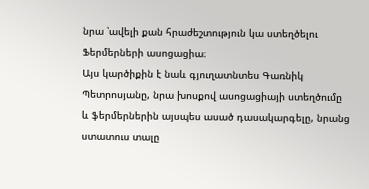նրա ՝ավելի քան հրաժեշտություն կա ստեղծելու Ֆերմերների ասոցացիա։
Այս կարծիքին է նաև գյուղատնտես Գառնիկ Պետրոսյանը, նրա խոսքով ասոցացիայի ստեղծումը և ֆերմերներին այսպես ասած դասակարգելը, նրանց ստատուս տալը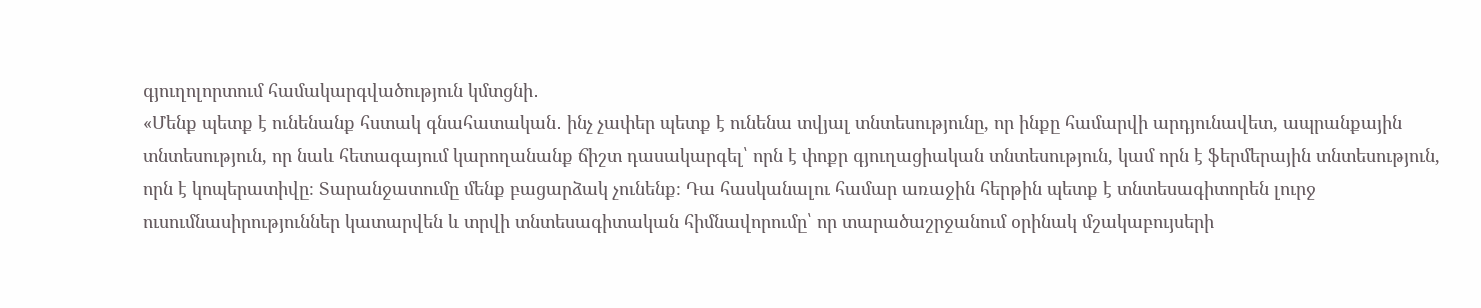գյուղոլորտում համակարգվածություն կմտցնի․
«Մենք պետք է ունենանք հստակ գնահատական․ ինչ չափեր պետք է ունենա տվյալ տնտեսությունը, որ ինքը համարվի արդյունավետ, ապրանքային տնտեսություն, որ նաև հետագայում կարողանանք ճիշտ դասակարգել՝ որն է փոքր գյուղացիական տնտեսություն, կամ որն է ֆերմերային տնտեսություն, որն է կոպերատիվը։ Տարանջատումը մենք բացարձակ չունենք։ Դա հասկանալու համար առաջին հերթին պետք է տնտեսագիտորեն լուրջ ուսումնասիրություններ կատարվեն և տրվի տնտեսագիտական հիմնավորումը՝ որ տարածաշրջանում օրինակ մշակաբույսերի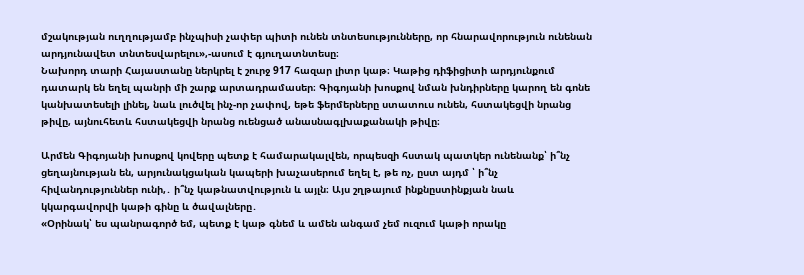մշակության ուղղությամբ ինչպիսի չափեր պիտի ունեն տնտեսությունները, որ հնարավորություն ունենան արդյունավետ տնտեսվարելու»,-ասում է գյուղատնտեսը։
Նախորդ տարի Հայաստանը ներկրել է շուրջ 917 հազար լիտր կաթ։ Կաթից դիֆիցիտի արդյունքում դատարկ են եղել պանրի մի շարք արտադրամասեր։ Գիգոյանի խոսքով նման խնդիրները կարող են գոնե կանխատեսելի լինել, նաև լուծվել ինչ-որ չափով, եթե ֆերմերները ստատուս ունեն, հստակեցվի նրանց թիվը, այնուհետև հստակեցվի նրանց ուենցած անասնագլխաքանակի թիվը։

Արմեն Գիգոյանի խոսքով կովերը պետք է համարակալվեն, որպեսզի հստակ պատկեր ունենանք՝ ի՞նչ ցեղայնության են, արյունակցական կապերի խաչասերում եղել է, թե ոչ, ըստ այդմ ՝ ի՞նչ հիվանդություններ ունի,․ ի՞նչ կաթնատվություն և այլն։ Այս շղթայում ինքնըստինքյան նաև կկարգավորվի կաթի գինը և ծավալները․
«Օրինակ՝ ես պանրագործ եմ, պետք է կաթ գնեմ և ամեն անգամ չեմ ուզում կաթի որակը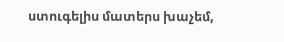ստուգելիս մատերս խաչեմ,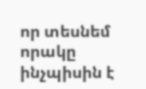որ տեսնեմ որակը ինչպիսին է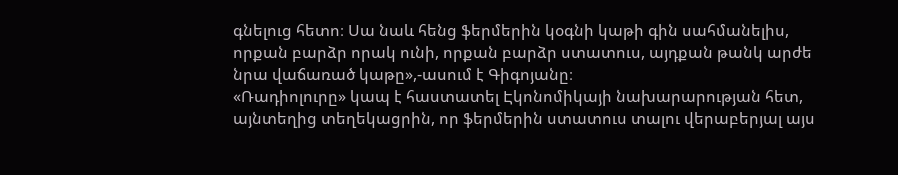գնելուց հետո։ Սա նաև հենց ֆերմերին կօգնի կաթի գին սահմանելիս, որքան բարձր որակ ունի, որքան բարձր ստատուս, այդքան թանկ արժե նրա վաճառած կաթը»,-ասում է Գիգոյանը։
«Ռադիոլուրը» կապ է հաստատել Էկոնոմիկայի նախարարության հետ, այնտեղից տեղեկացրին, որ ֆերմերին ստատուս տալու վերաբերյալ այս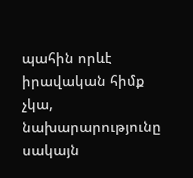պահին որևէ իրավական հիմք չկա, նախարարությունը սակայն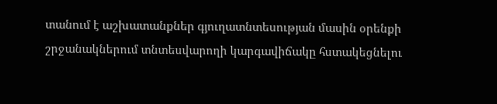տանում է աշխատանքներ գյուղատնտեսության մասին օրենքի շրջանակներում տնտեսվարողի կարգավիճակը հստակեցնելու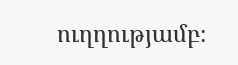ուղղությամբ։